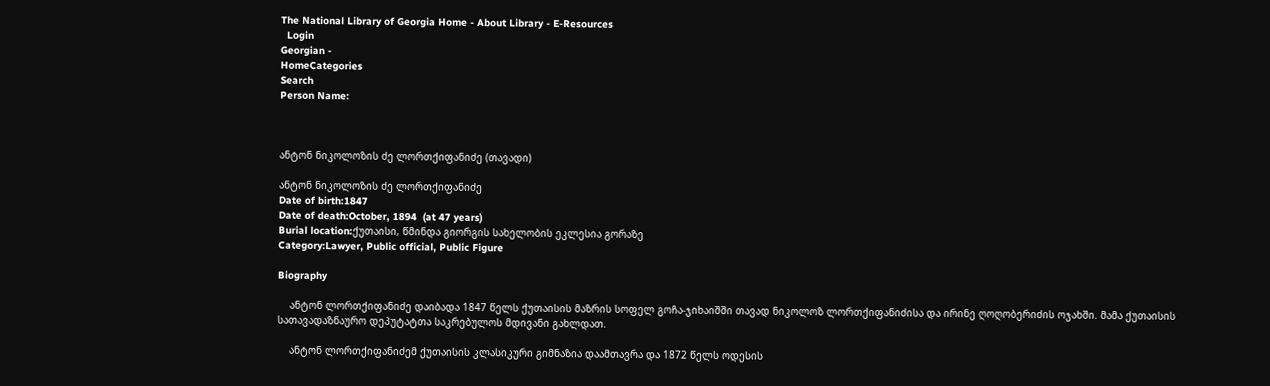The National Library of Georgia Home - About Library - E-Resources
  Login
Georgian -
HomeCategories
Search
Person Name:



ანტონ ნიკოლოზის ძე ლორთქიფანიძე (თავადი)

ანტონ ნიკოლოზის ძე ლორთქიფანიძე
Date of birth:1847
Date of death:October, 1894  (at 47 years)
Burial location:ქუთაისი, წმინდა გიორგის სახელობის ეკლესია გორაზე
Category:Lawyer, Public official, Public Figure

Biography

    ანტონ ლორთქიფანიძე დაიბადა 1847 წელს ქუთაისის მაზრის სოფელ გოჩა-ჯიხაიშში თავად ნიკოლოზ ლორთქიფანიძისა და ირინე ღოღობერიძის ოჯახში. მამა ქუთაისის სათავადაზნაურო დეპუტატთა საკრებულოს მდივანი გახლდათ.

    ანტონ ლორთქიფანიძემ ქუთაისის კლასიკური გიმნაზია დაამთავრა და 1872 წელს ოდესის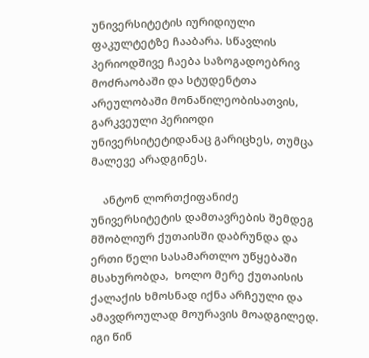უნივერსიტეტის იურიდიული ფაკულტეტზე ჩააბარა. სწავლის პერიოდშივე ჩაება საზოგადოებრივ მოძრაობაში და სტუდენტთა არეულობაში მონაწილეობისათვის, გარკვეული პერიოდი უნივერსიტეტიდანაც გარიცხეს, თუმცა მალევე არადგინეს.

    ანტონ ლორთქიფანიძე უნივერსიტეტის დამთავრების შემდეგ მშობლიურ ქუთაისში დაბრუნდა და ერთი წელი სასამართლო უწყებაში მსახურობდა,  ხოლო მერე ქუთაისის ქალაქის ხმოსნად იქნა არჩეული და ამავდროულად მოურავის მოადგილედ.  იგი წინ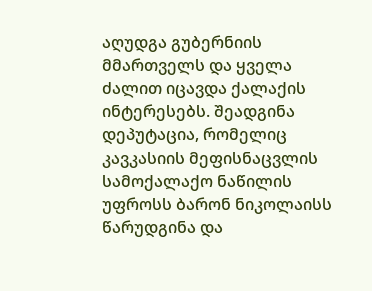აღუდგა გუბერნიის მმართველს და ყველა ძალით იცავდა ქალაქის ინტერესებს. შეადგინა დეპუტაცია, რომელიც კავკასიის მეფისნაცვლის სამოქალაქო ნაწილის უფროსს ბარონ ნიკოლაისს წარუდგინა და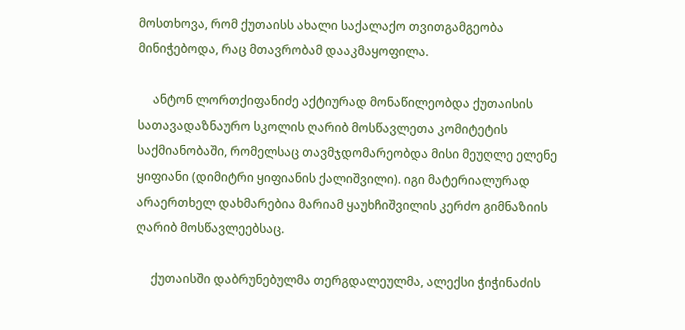მოსთხოვა, რომ ქუთაისს ახალი საქალაქო თვითგამგეობა მინიჭებოდა, რაც მთავრობამ დააკმაყოფილა.

     ანტონ ლორთქიფანიძე აქტიურად მონაწილეობდა ქუთაისის სათავადაზნაურო სკოლის ღარიბ მოსწავლეთა კომიტეტის საქმიანობაში, რომელსაც თავმჯდომარეობდა მისი მეუღლე ელენე ყიფიანი (დიმიტრი ყიფიანის ქალიშვილი). იგი მატერიალურად არაერთხელ დახმარებია მარიამ ყაუხჩიშვილის კერძო გიმნაზიის ღარიბ მოსწავლეებსაც.

     ქუთაისში დაბრუნებულმა თერგდალეულმა, ალექსი ჭიჭინაძის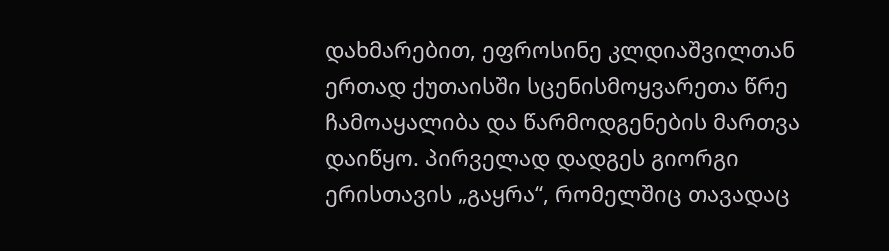დახმარებით, ეფროსინე კლდიაშვილთან ერთად ქუთაისში სცენისმოყვარეთა წრე ჩამოაყალიბა და წარმოდგენების მართვა დაიწყო. პირველად დადგეს გიორგი ერისთავის „გაყრა“, რომელშიც თავადაც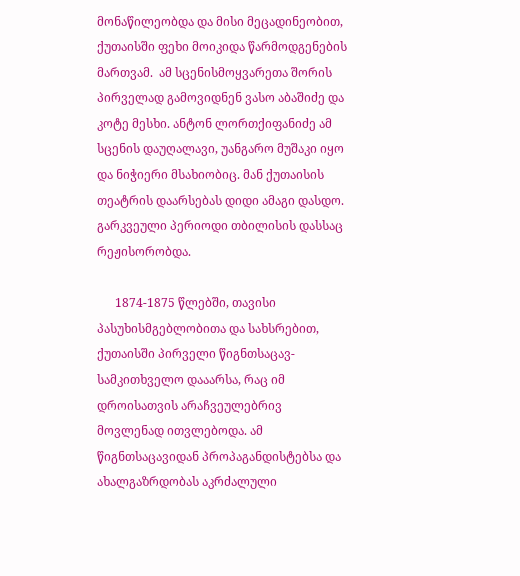მონაწილეობდა და მისი მეცადინეობით, ქუთაისში ფეხი მოიკიდა წარმოდგენების მართვამ.  ამ სცენისმოყვარეთა შორის პირველად გამოვიდნენ ვასო აბაშიძე და კოტე მესხი. ანტონ ლორთქიფანიძე ამ სცენის დაუღალავი, უანგარო მუშაკი იყო და ნიჭიერი მსახიობიც. მან ქუთაისის თეატრის დაარსებას დიდი ამაგი დასდო. გარკვეული პერიოდი თბილისის დასსაც რეჟისორობდა.

      1874-1875 წლებში, თავისი პასუხისმგებლობითა და სახსრებით, ქუთაისში პირველი წიგნთსაცავ-სამკითხველო დააარსა, რაც იმ დროისათვის არაჩვეულებრივ მოვლენად ითვლებოდა. ამ წიგნთსაცავიდან პროპაგანდისტებსა და ახალგაზრდობას აკრძალული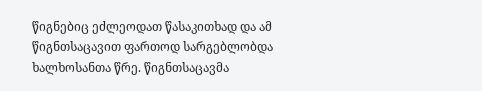წიგნებიც ეძლეოდათ წასაკითხად და ამ წიგნთსაცავით ფართოდ სარგებლობდა ხალხოსანთა წრე. წიგნთსაცავმა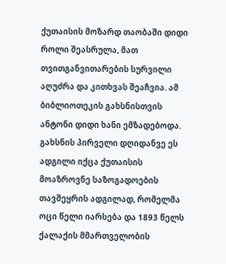ქუთაისის მოზარდ თაობაში დიდი როლი შეასრულა, მათ თვითგანვითარების სურვილი აღუძრა და კითხვას შეაჩვია. ამ ბიბლიოთეკის გახსნისთვის ანტონი დიდი ხანი ემზადებოდა. გახსნის პირველი დღიდანვე ეს ადგილი იქცა ქუთაისის მოაზროვნე საზოგადოების თავშეყრის ადგილად, რომელმა ოცი წელი იარსება და 1893 წელს ქალაქის მმართველობის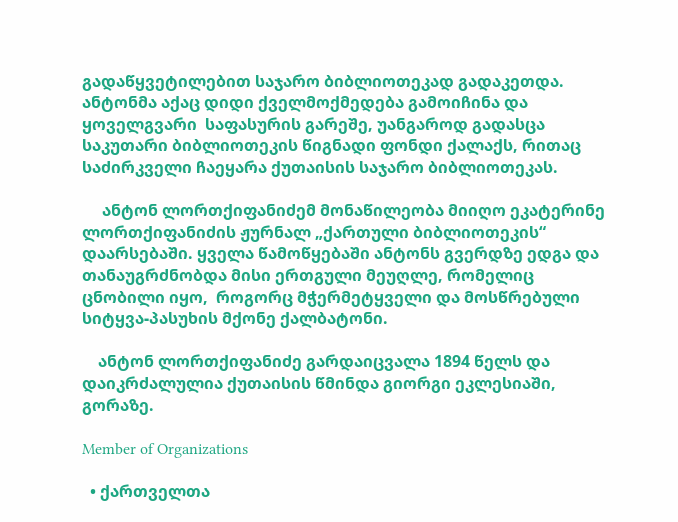გადაწყვეტილებით საჯარო ბიბლიოთეკად გადაკეთდა. ანტონმა აქაც დიდი ქველმოქმედება გამოიჩინა და ყოველგვარი  საფასურის გარეშე, უანგაროდ გადასცა საკუთარი ბიბლიოთეკის წიგნადი ფონდი ქალაქს, რითაც საძირკველი ჩაეყარა ქუთაისის საჯარო ბიბლიოთეკას.

     ანტონ ლორთქიფანიძემ მონაწილეობა მიიღო ეკატერინე ლორთქიფანიძის ჟურნალ „ქართული ბიბლიოთეკის“ დაარსებაში. ყველა წამოწყებაში ანტონს გვერდზე ედგა და თანაუგრძნობდა მისი ერთგული მეუღლე, რომელიც ცნობილი იყო,  როგორც მჭერმეტყველი და მოსწრებული სიტყვა-პასუხის მქონე ქალბატონი.

    ანტონ ლორთქიფანიძე გარდაიცვალა 1894 წელს და დაიკრძალულია ქუთაისის წმინდა გიორგი ეკლესიაში, გორაზე.

Member of Organizations

  • ქართველთა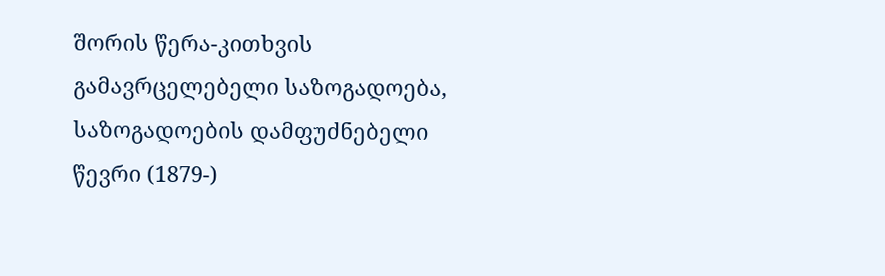შორის წერა-კითხვის გამავრცელებელი საზოგადოება, საზოგადოების დამფუძნებელი წევრი (1879-)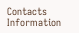Contacts Information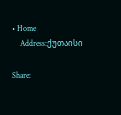• Home
    Address:ქუთაისი

Share: